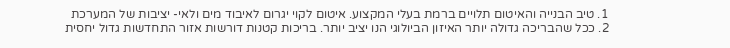1. טיב הבנייה והאיטום תלויים ברמת בעלי המקצוע. איטום לקוי יגרום לאיבוד מים ולאי- יציבות של המערכת
2. ככל שהבריכה גדולה יותר האיזון הביולוגי הנו יציב יותר. בריכות קטנות דורשות אזור התחדשות גדול יחסית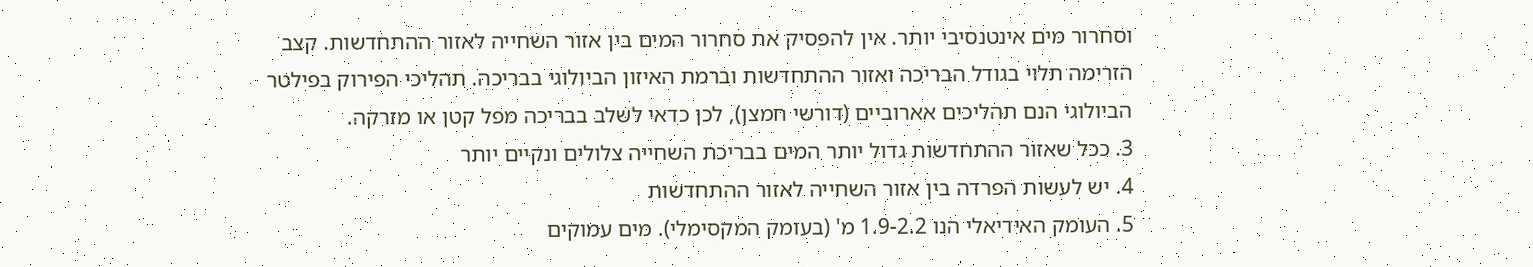וסחרור מים אינטנסיבי יותר. אין להפסיק את סחרור המים בין אזור השחייה לאזור ההתחדשות. קצב הזרימה תלוי בגודל הבריכה ואזור ההתחדשות וברמת האיזון הביולוגי בבריכה. תהליכי הפירוק בפילטר הביולוגי הנם תהליכים אארוביים (דורשי חמצן), לכן כדאי לשלב בבריכה מפל קטן או מזרקה.
3. ככל שאזור ההתחדשות גדול יותר המים בבריכת השחייה צלולים ונקיים יותר
4. יש לעשות הפרדה בין אזור השחייה לאזור ההתחדשות
5. העומק האידיאלי הנו 1.9-2.2 מ' (בעומק המקסימלי). מים עמוקים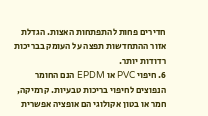חדירים פחות להתפתחות האצות. הגדלת אזור ההתחדשות תפצה על העומק בבריכות רדודות יותר.
6. חיפוי PVC או EPDM הנם החומר הנפוצים לחיפוי בריכות טבעיות. קרמיקה, חמר או בטון אקולוגי הם אופציה אפשרית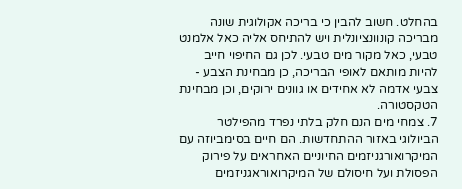בהחלט. חשוב להבין כי בריכה אקולוגית שונה מבריכה קונוונציונלית ויש להתיחס אליה כאל אלמנט טבעי, כאל מקור מים טבעי. לכן גם החיפוי חייב להיות מותאם לאופי הבריכה, כן מבחינת הצבע - צבעי אדמה לא אחידים או גוונים ירוקים, וכן מבחינת הטקסטורה.
7. צמחי מים הנם חלק בלתי נפרד מהפילטר הביולוגי באזור ההתחדשות. הם חיים בסימביוזה עם המיקרואורגניזמים החיוניים האחראים על פירוק הפסולת ועל חיסולם של המיקרואוראגניזמים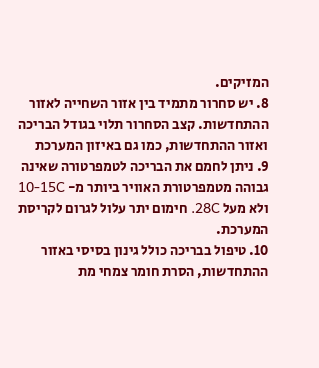המזיקים.
8. יש סחרור מתמיד בין אזור השחייה לאזור ההתחדשות. קצב הסחרור תלוי בגודל הבריכה ואזור ההתחדשות, כמו גם באיזון המערכת
9. ניתן לחמם את הבריכה לטמפרטורה שאינה גבוהה מטמפרטורת האוויר ביותר מ- 10-15C ולא מעל 28C. חימום יתר עלול לגרום לקריסת המערכת.
10. טיפול בבריכה כולל גינון בסיסי באזור ההתחדשות, הסרת חומר צמחי מת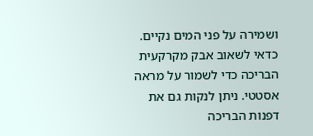ושמירה על פני המים נקיים. כדאי לשאוב אבק מקרקעית הבריכה כדי לשמור על מראה אסטטי. ניתן לנקות גם את דפנות הבריכה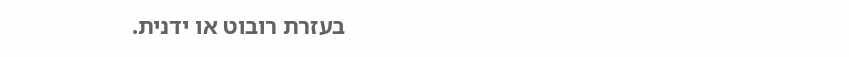בעזרת רובוט או ידנית.